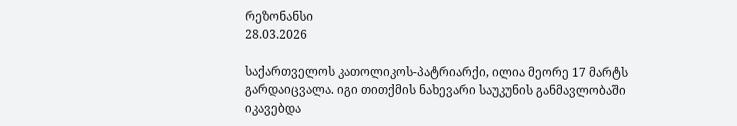რეზონანსი
28.03.2026

საქართველოს კათოლიკოს-პატრიარქი, ილია მეორე 17 მარტს გარდაიცვალა. იგი თითქმის ნახევარი საუკუნის განმავლობაში იკავებდა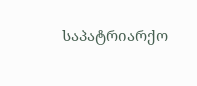საპატრიარქო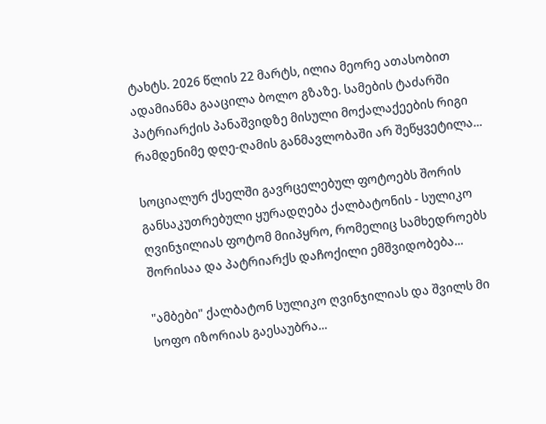ტახტს. 2026 წლის 22 მარტს, ილია მეორე ათასობით ადამიანმა გააცილა ბოლო გზაზე. სამების ტაძარში პატრიარქის პანაშვიდზე მისული მოქალაქეების რიგი რამდენიმე დღე-ღამის განმავლობაში არ შეწყვეტილა...

სოციალურ ქსელში გავრცელებულ ფოტოებს შორის განსაკუთრებული ყურადღება ქალბატონის - სულიკო ღვინჯილიას ფოტომ მიიპყრო, რომელიც სამხედროებს შორისაა და პატრიარქს დაჩოქილი ემშვიდობება...

"ამბები" ქალბატონ სულიკო ღვინჯილიას და შვილს მი სოფო იზორიას გაესაუბრა...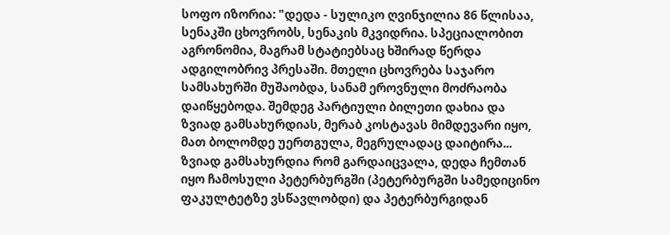სოფო იზორია: "დედა - სულიკო ღვინჯილია 86 წლისაა, სენაკში ცხოვრობს, სენაკის მკვიდრია. სპეციალობით აგრონომია, მაგრამ სტატიებსაც ხშირად წერდა ადგილობრივ პრესაში. მთელი ცხოვრება საჯარო სამსახურში მუშაობდა, სანამ ეროვნული მოძრაობა დაიწყებოდა. შემდეგ პარტიული ბილეთი დახია და ზვიად გამსახურდიას, მერაბ კოსტავას მიმდევარი იყო, მათ ბოლომდე უერთგულა, მეგრულადაც დაიტირა... ზვიად გამსახურდია რომ გარდაიცვალა, დედა ჩემთან იყო ჩამოსული პეტერბურგში (პეტერბურგში სამედიცინო ფაკულტეტზე ვსწავლობდი) და პეტერბურგიდან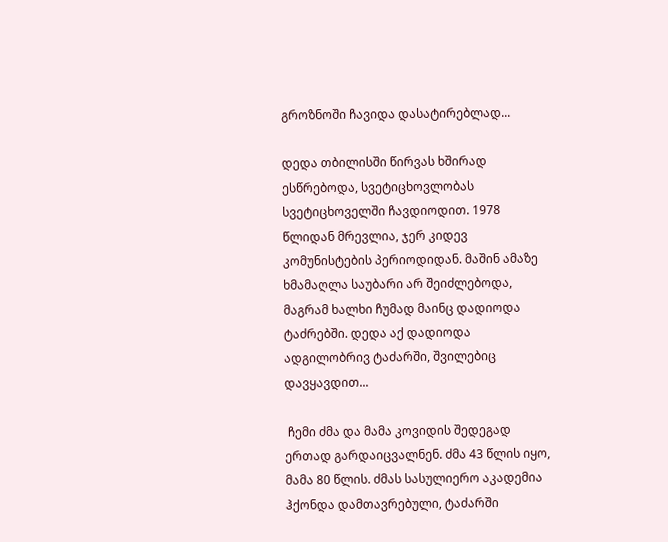გროზნოში ჩავიდა დასატირებლად...

დედა თბილისში წირვას ხშირად ესწრებოდა, სვეტიცხოვლობას სვეტიცხოველში ჩავდიოდით. 1978 წლიდან მრევლია, ჯერ კიდევ კომუნისტების პერიოდიდან. მაშინ ამაზე ხმამაღლა საუბარი არ შეიძლებოდა, მაგრამ ხალხი ჩუმად მაინც დადიოდა ტაძრებში. დედა აქ დადიოდა ადგილობრივ ტაძარში, შვილებიც დავყავდით...

 ჩემი ძმა და მამა კოვიდის შედეგად ერთად გარდაიცვალნენ. ძმა 43 წლის იყო, მამა 80 წლის. ძმას სასულიერო აკადემია ჰქონდა დამთავრებული, ტაძარში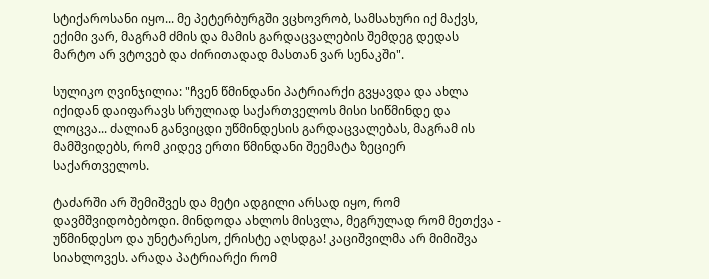სტიქაროსანი იყო... მე პეტერბურგში ვცხოვრობ, სამსახური იქ მაქვს, ექიმი ვარ, მაგრამ ძმის და მამის გარდაცვალების შემდეგ დედას მარტო არ ვტოვებ და ძირითადად მასთან ვარ სენაკში".

სულიკო ღვინჯილია: "ჩვენ წმინდანი პატრიარქი გვყავდა და ახლა იქიდან დაიფარავს სრულიად საქართველოს მისი სიწმინდე და ლოცვა... ძალიან განვიცდი უწმინდესის გარდაცვალებას, მაგრამ ის მამშვიდებს, რომ კიდევ ერთი წმინდანი შეემატა ზეციერ საქართველოს.

ტაძარში არ შემიშვეს და მეტი ადგილი არსად იყო, რომ დავმშვიდობებოდი. მინდოდა ახლოს მისვლა, მეგრულად რომ მეთქვა - უწმინდესო და უნეტარესო, ქრისტე აღსდგა! კაციშვილმა არ მიმიშვა სიახლოვეს. არადა პატრიარქი რომ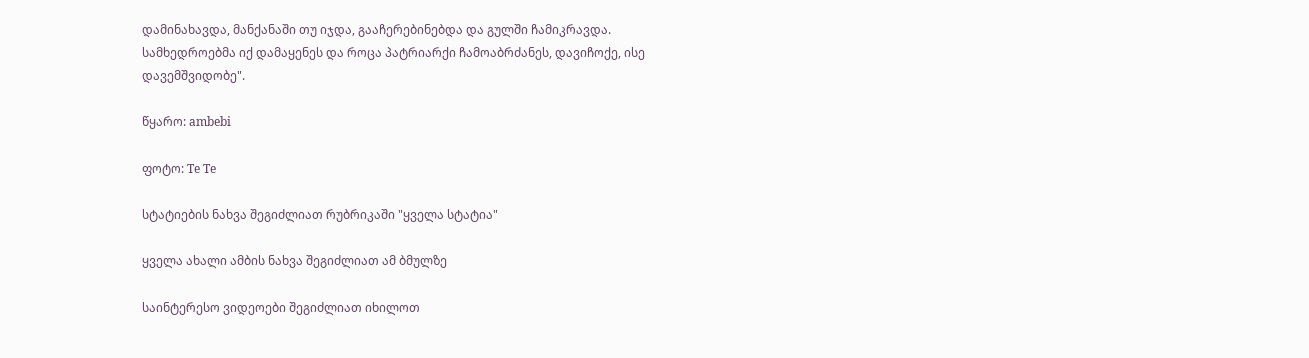დამინახავდა, მანქანაში თუ იჯდა, გააჩერებინებდა და გულში ჩამიკრავდა. სამხედროებმა იქ დამაყენეს და როცა პატრიარქი ჩამოაბრძანეს, დავიჩოქე, ისე დავემშვიდობე".

წყარო: ambebi

ფოტო: Te Te

სტატიების ნახვა შეგიძლიათ რუბრიკაში "ყველა სტატია"

ყველა ახალი ამბის ნახვა შეგიძლიათ ამ ბმულზე

საინტერესო ვიდეოები შეგიძლიათ იხილოთ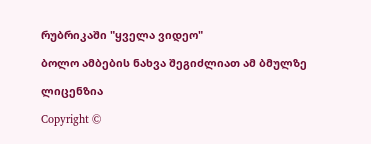რუბრიკაში "ყველა ვიდეო"

ბოლო ამბების ნახვა შეგიძლიათ ამ ბმულზე

ლიცენზია

Copyright ©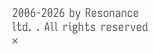2006-2026 by Resonance ltd. . All rights reserved
×